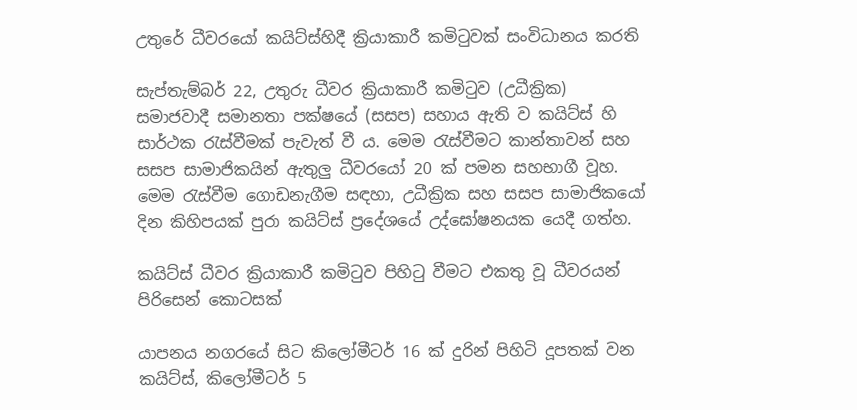උතුරේ ධීවරයෝ කයිට්ස්හිදී ක්‍රියාකාරී කමිටුවක් සංවිධානය කරති

සැප්තැම්බර් 22, උතුරු ධීවර ක්‍රියාකාරී කමිටුව (උධීක්‍රික) සමාජවාදී සමානතා පක්ෂයේ (සසප) සහාය ඇති ව කයිට්ස් හි සාර්ථක රැස්වීමක් පැවැත් වී ය. මෙම රැස්වීමට කාන්තාවන් සහ සසප සාමාජිකයින් ඇතුලු ධීවරයෝ 20 ක් පමන සහභාගී වූහ. මෙම රැස්වීම ගොඩනැගීම සඳහා, උධීක්‍රික සහ සසප සාමාජිකයෝ දින කිහිපයක් පුරා කයිට්ස් ප්‍රදේශයේ උද්ඝෝෂනයක යෙදී ගත්හ.

කයිට්ස් ධීවර ක්‍රියාකාරී කමිටුව පිහිටු වීමට එකතු වූ ධීවරයන් පිරිසෙන් කොටසක්

යාපනය නගරයේ සිට කිලෝමීටර් 16 ක් දුරින් පිහිටි දූපතක් වන කයිට්ස්, කිලෝමීටර් 5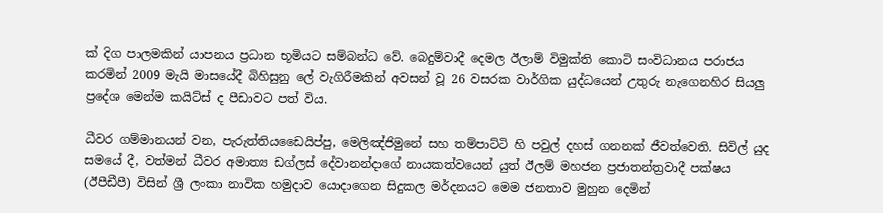ක් දිග පාලමකින් යාපනය ප්‍රධාන භූමියට සම්බන්ධ වේ. බෙදුම්වාදී දෙමල ඊලාම් විමුක්ති කොටි සංවිධානය පරාජය කරමින් 2009 මැයි මාසයේදී බිහිසුනු ලේ වැගිරීමකින් අවසන් වූ 26 වසරක වාර්ගික යුද්ධයෙන් උතුරු නැගෙනහිර සියලු ප්‍රදේශ මෙන්ම කයිට්ස් ද පීඩාවට පත් විය.

ධීවර ගම්මානයන් වන, පැරුත්තියඩෛයිප්පු, මෙලිඤ්ජිමුනේ සහ තම්පාට්ටි හි පවුල් දහස් ගනනක් ජීවත්වෙති. සිවිල් යුද සමයේ දී, වත්මන් ධීවර අමාත්‍ය ඩග්ලස් දේවානන්දාගේ නායකත්වයෙන් යුත් ඊලම් මහජන ප්‍රජාතන්ත්‍රවාදී පක්ෂය (ඊපීඩීපී) විසින් ශ්‍රී ලංකා නාවික හමුදාව යොදාගෙන සිදුකල මර්දනයට මෙම ජනතාව මුහුන දෙමින්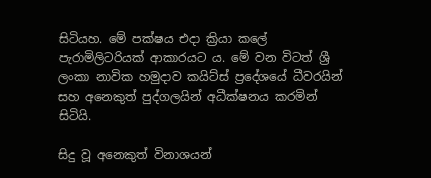සිටියහ. මේ පක්ෂය එදා ක්‍රියා කලේ පැරාමිලිටරියක් ආකාරයට ය. මේ වන විටත් ශ්‍රී ලංකා නාවික හමුදාව කයිට්ස් ප්‍රදේශයේ ධීවරයින් සහ අනෙකුත් පුද්ගලයින් අධීක්ෂනය කරමින් සිටියි.

සිදු වූ අනෙකුත් විනාශයන්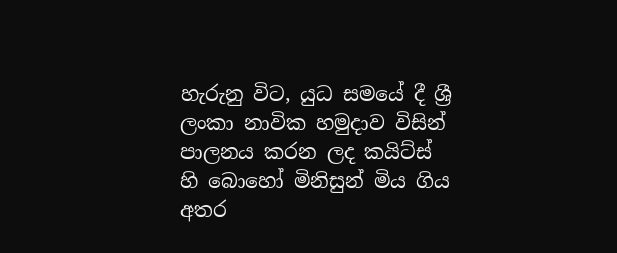හැරුනු විට, යුධ සමයේ දී ශ්‍රී ලංකා නාවික හමුදාව විසින් පාලනය කරන ලද කයිට්ස් හි බොහෝ මිනිසුන් මිය ගිය අතර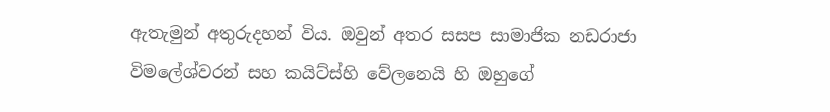ඇතැමුන් අතුරුදහන් විය. ඔවුන් අතර සසප සාමාජික නඩරාජා විමලේශ්වරන් සහ කයිට්ස්හි වේලනෙයි හි ඔහුගේ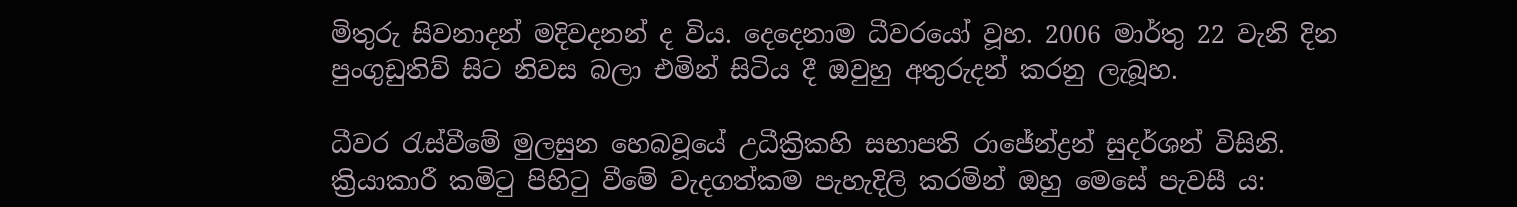මිතුරු සිවනාදන් මදිවදනන් ද විය. දෙදෙනාම ධීවරයෝ වූහ. 2006 මාර්තු 22 වැනි දින පුංගුඩුතිව් සිට නිවස බලා එමින් සිටිය දී ඔවුහු අතුරුදන් කරනු ලැබූහ.

ධීවර රැස්වීමේ මුලසුන හෙබවූයේ උධීක්‍රිකහි සභාපති රාජේන්ද්‍රන් සුදර්ශන් විසිනි. ක්‍රියාකාරී කමිටු පිහිටු වීමේ වැදගත්කම පැහැදිලි කරමින් ඔහු මෙසේ පැවසී ය: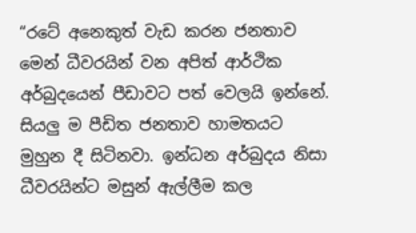“රටේ අනෙකුත් වැඩ කරන ජනතාව මෙන් ධීවරයින් වන අපිත් ආර්ථික අර්බුදයෙන් පීඩාවට පත් වෙලයි ඉන්නේ. සියලු ම පීඩිත ජනතාව හාමතයට මුහුන දී සිටිනවා. ඉන්ධන අර්බුදය නිසා ධීවරයින්ට මසුන් ඇල්ලීම කල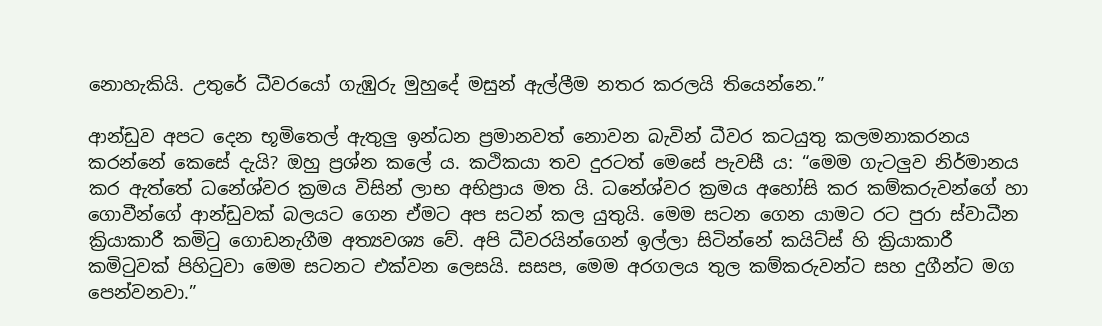නොහැකියි. උතුරේ ධීවරයෝ ගැඹුරු මුහුදේ මසුන් ඇල්ලීම නතර කරලයි තියෙන්නෙ.”

ආන්ඩුව අපට දෙන භූමිතෙල් ඇතුලු ඉන්ධන ප්‍රමානවත් නොවන බැවින් ධීවර කටයුතු කලමනාකරනය කරන්නේ කෙසේ දැයි? ඔහු ප්‍රශ්න කලේ ය. කථිකයා තව දුරටත් මෙසේ පැවසී ය: “මෙම ගැටලුව නිර්මානය කර ඇත්තේ ධනේශ්වර ක්‍රමය විසින් ලාභ අභිප්‍රාය මත යි. ධනේශ්වර ක්‍රමය අහෝසි කර කම්කරුවන්ගේ හා ගොවීන්ගේ ආන්ඩුවක් බලයට ගෙන ඒමට අප සටන් කල යුතුයි. මෙම සටන ගෙන යාමට රට පුරා ස්වාධීන ක්‍රියාකාරී කමිටු ගොඩනැගීම අත්‍යවශ්‍ය වේ. අපි ධීවරයින්ගෙන් ඉල්ලා සිටින්නේ කයිට්ස් හි ක්‍රියාකාරී කමිටුවක් පිහිටුවා මෙම සටනට එක්වන ලෙසයි. සසප, මෙම අරගලය තුල කම්කරුවන්ට සහ දුගීන්ට මග පෙන්වනවා.”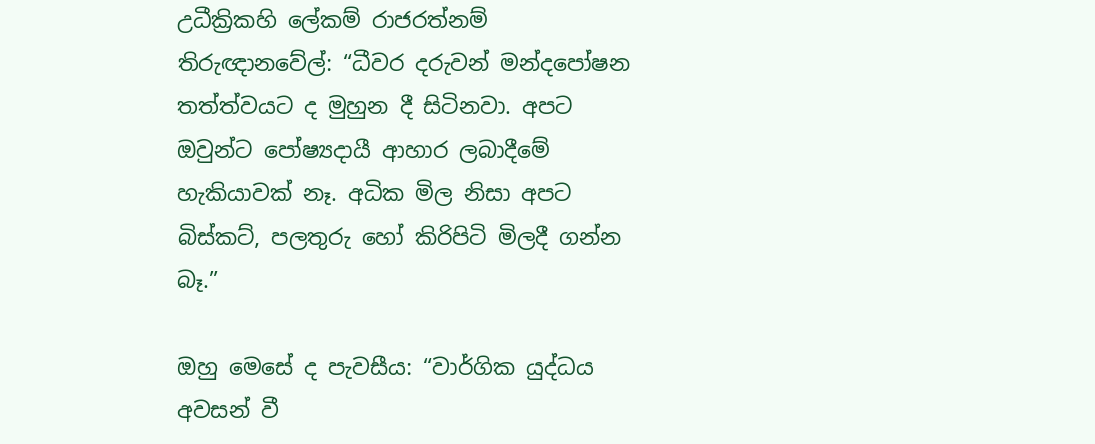උධීක්‍රිකහි ලේකම් රාජරත්නම් තිරුඥානවේල්: “ධීවර දරුවන් මන්දපෝෂන තත්ත්වයට ද මුහුන දී සිටිනවා. අපට ඔවුන්ට පෝෂ්‍යදායී ආහාර ලබාදීමේ හැකියාවක් නෑ. අධික මිල නිසා අපට බිස්කට්, පලතුරු හෝ කිරිපිටි මිලදී ගන්න බෑ.”

ඔහු මෙසේ ද පැවසීය: “වාර්ගික යුද්ධය අවසන් වී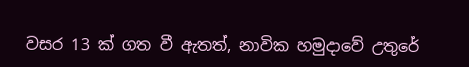වසර 13 ක් ගත වී ඇතත්, නාවික හමුදාවේ උතුරේ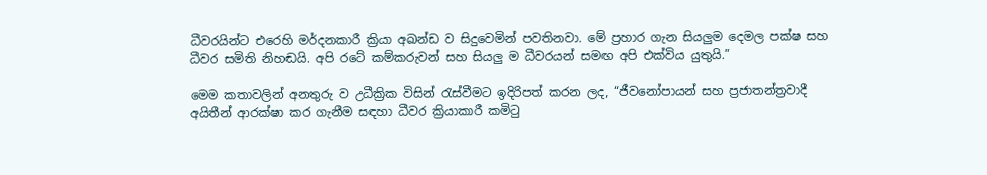ධීවරයින්ට එරෙහි මර්දනකාරී ක්‍රියා අඛන්ඩ ව සිදුවෙමින් පවතිනවා. මේ ප්‍රහාර ගැන සියලුම දෙමල පක්ෂ සහ ධීවර සමිති නිහඬයි. අපි රටේ කම්කරුවන් සහ සියලු ම ධීවරයන් සමඟ අපි එක්විය යුතුයි.”

මෙම කතාවලින් අනතුරු ව උධීක්‍රික විසින් රැස්වීමට ඉදිරිපත් කරන ලද, “ජීවනෝපායන් සහ ප්‍රජාතන්ත්‍රවාදී අයිතීන් ආරක්ෂා කර ගැනීම සඳහා ධීවර ක්‍රියාකාරී කමිටු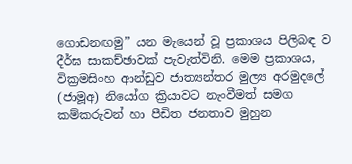ගොඩනඟමු” යන මැයෙන් වූ ප්‍රකාශය පිලිබඳ ව දීර්ඝ සාකච්ඡාවක් පැවැත්විනි. මෙම ප්‍රකාශය, වික්‍රමසිංහ ආන්ඩුව ජාත්‍යන්තර මුල්‍ය අරමුදලේ (ජාමූඅ) නියෝග ක්‍රියාවට නැංවීමත් සමග කම්කරුවන් හා පීඩිත ජනතාව මුහුන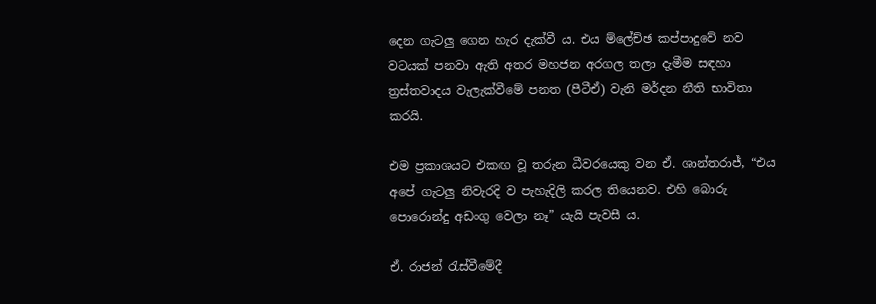දෙන ගැටලු ගෙන හැර දැක්වී ය. එය ම්ලේච්ඡ කප්පාදුවේ නව වටයක් පනවා ඇති අතර මහජන අරගල තලා දැමීම සඳහා ත්‍රස්තවාදය වැලැක්වීමේ පනත (පීටීඒ) වැනි මර්දන නීති භාවිතා කරයි.

එම ප්‍රකාශයට එකඟ වූ තරුන ධීවරයෙකු වන ඒ. ශාන්තරාජ්, “එය අපේ ගැටලු නිවැරදි ව පැහැදිලි කරල තියෙනව. එහි බොරු පොරොන්දු අඩංගු වෙලා නෑ” යැයි පැවසී ය.

ඒ. රාජන් රැස්වීමේදී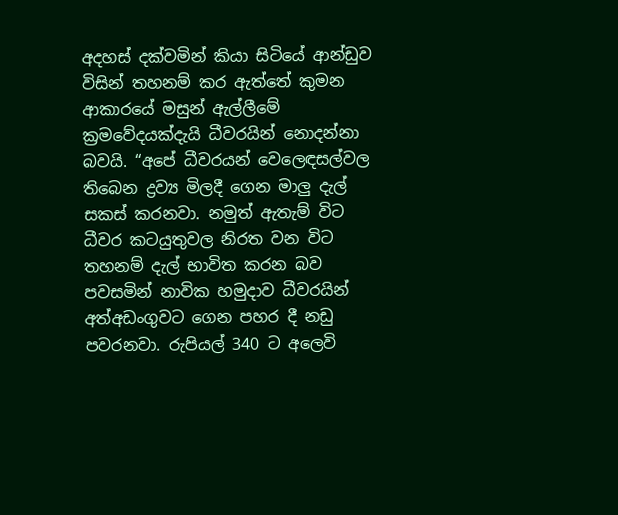අදහස් දක්වමින් කියා සිටියේ ආන්ඩුව විසින් තහනම් කර ඇත්තේ කුමන ආකාරයේ මසුන් ඇල්ලීමේ ක්‍රමවේදයක්දැයි ධීවරයින් නොදන්නා බවයි. “අපේ ධීවරයන් වෙලෙඳසල්වල තිබෙන ද්‍රව්‍ය මිලදී ගෙන මාලු දැල් සකස් කරනවා. නමුත් ඇතැම් විට ධීවර කටයුතුවල නිරත වන විට තහනම් දැල් භාවිත කරන බව පවසමින් නාවික හමුදාව ධීවරයින් අත්අඩංගුවට ගෙන පහර දී නඩු පවරනවා. රුපියල් 340 ට අලෙවි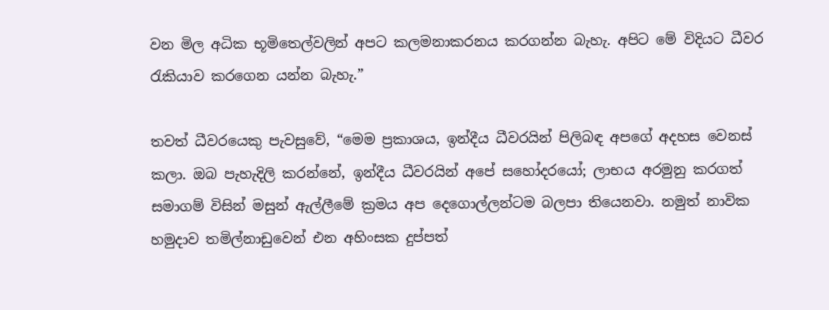වන මිල අධික භූමිතෙල්වලින් අපට කලමනාකරනය කරගන්න බැහැ. අපිට මේ විදියට ධීවර රැකියාව කරගෙන යන්න බැහැ.”

තවත් ධීවරයෙකු පැවසුවේ, “මෙම ප්‍රකාශය, ඉන්දීය ධීවරයින් පිලිබඳ අපගේ අදහස වෙනස් කලා. ඔබ පැහැදිලි කරන්නේ, ඉන්දීය ධීවරයින් අපේ සහෝදරයෝ; ලාභය අරමුනු කරගත් සමාගම් විසින් මසුන් ඇල්ලීමේ ක්‍රමය අප දෙගොල්ලන්ටම බලපා තියෙනවා. නමුත් නාවික හමුදාව තමිල්නාඩුවෙන් එන අහිංසක දුප්පත්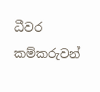ධීවර කම්කරුවන්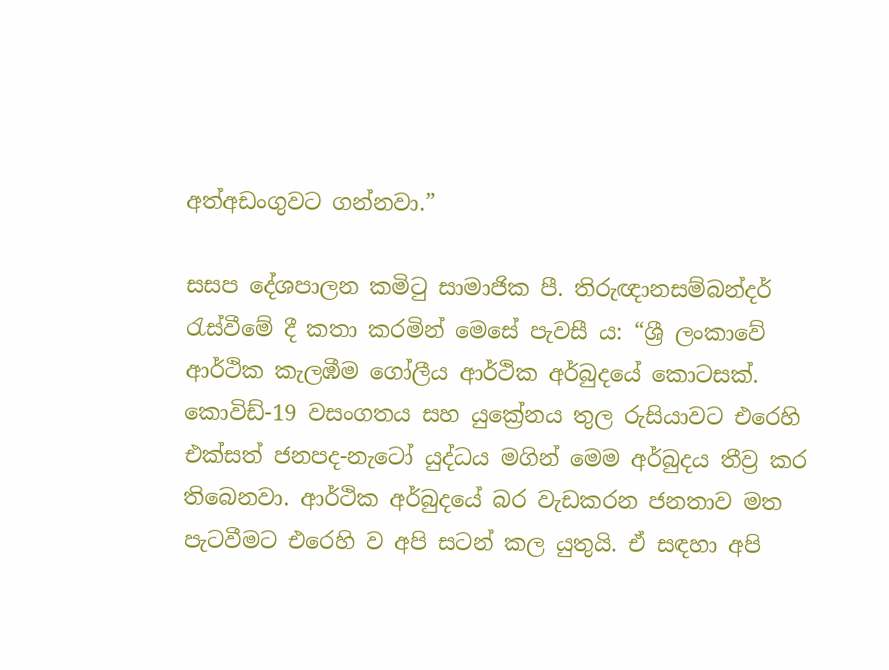අත්අඩංගුවට ගන්නවා.”

සසප දේශපාලන කමිටු සාමාජික පී. තිරුඥානසම්බන්දර් රැස්වීමේ දී කතා කරමින් මෙසේ පැවසී ය: “ශ්‍රී ලංකාවේ ආර්ථික කැලඹීම ගෝලීය ආර්ථික අර්බුදයේ කොටසක්. කොවිඩ්-19 වසංගතය සහ යුක්‍රේනය තුල රුසියාවට එරෙහි එක්සත් ජනපද-නැටෝ යුද්ධය මගින් මෙම අර්බුදය තීව්‍ර කර තිබෙනවා. ආර්ථික අර්බුදයේ බර වැඩකරන ජනතාව මත පැටවීමට එරෙහි ව අපි සටන් කල යුතුයි. ඒ සඳහා අපි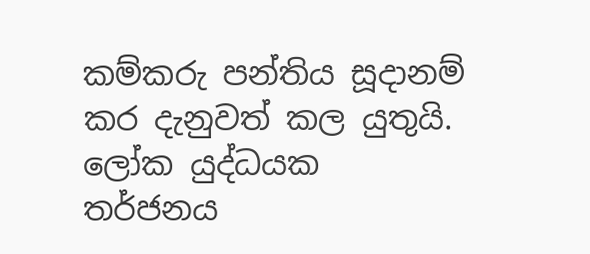කම්කරු පන්තිය සූදානම් කර දැනුවත් කල යුතුයි. ලෝක යුද්ධයක තර්ජනය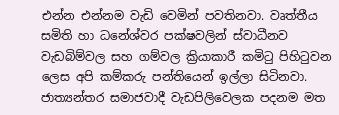එන්න එන්නම වැඩි වෙමින් පවතිනවා. වෘත්තීය සමිති හා ධනේශ්වර පක්ෂවලින් ස්වාධීනව වැඩබිම්වල සහ ගම්වල ක්‍රියාකාරී කමිටු පිහිටුවන ලෙස අපි කම්කරු පන්තියෙන් ඉල්ලා සිටිනවා. ජාත්‍යන්තර සමාජවාදී වැඩපිලිවෙලක පදනම මත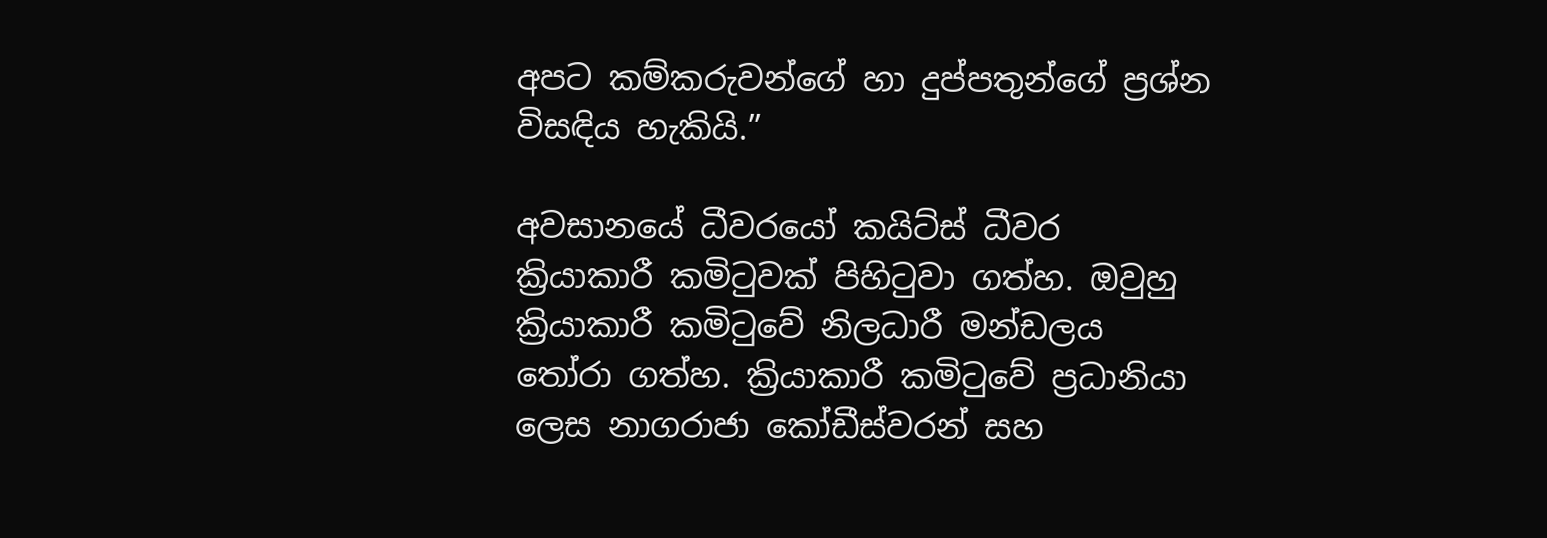අපට කම්කරුවන්ගේ හා දුප්පතුන්ගේ ප්‍රශ්න විසඳිය හැකියි.”

අවසානයේ ධීවරයෝ කයිට්ස් ධීවර ක්‍රියාකාරී කමිටුවක් පිහිටුවා ගත්හ. ඔවුහු ක්‍රියාකාරී කමිටුවේ නිලධාරී මන්ඩලය තෝරා ගත්හ. ක්‍රියාකාරී කමිටුවේ ප්‍රධානියා ලෙස නාගරාජා කෝඩීස්වරන් සහ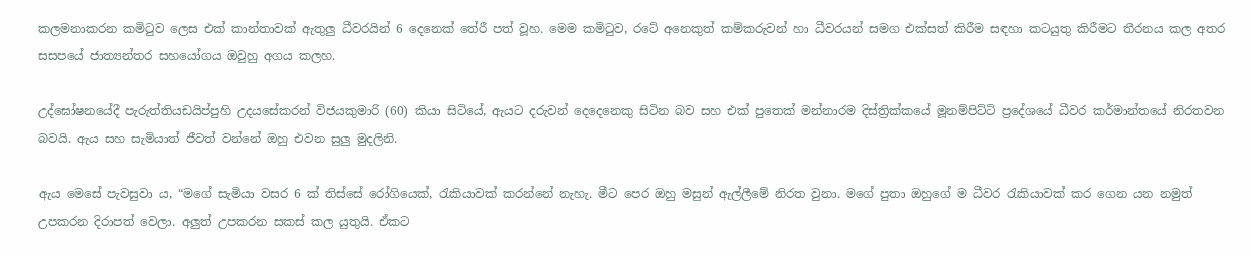කලමනාකරන කමිටුව ලෙස එක් කාන්තාවක් ඇතුලු ධීවරයින් 6 දෙනෙක් තේරී පත් වූහ. මෙම කමිටුව, රටේ අනෙකුත් කම්කරුවන් හා ධීවරයන් සමග එක්සත් කිරීම සඳහා කටයුතු කිරීමට තීරනය කල අතර සසපයේ ජාත්‍යන්තර සහයෝගය ඔවුහු අගය කලහ.

උද්ඝෝෂනයේදී පැරුත්තියඩයිප්පුහි උදයසේකරන් විජයකුමාරි (60) කියා සිටියේ, ඇයට දරුවන් දෙදෙනෙකු සිටින බව සහ එක් පුතෙක් මන්නාරම දිස්ත්‍රික්කයේ මූනම්පිට්ටි ප්‍රදේශයේ ධීවර කර්මාන්තයේ නිරතවන බවයි. ඇය සහ සැමියාත් ජීවත් වන්නේ ඔහු එවන සුලු මුදලිනි.

ඇය මෙසේ පැවසුවා ය, “මගේ සැමියා වසර 6 ක් තිස්සේ රෝගියෙක්, රැකියාවක් කරන්නේ නැහැ. මීට පෙර ඔහු මසුන් ඇල්ලීමේ නිරත වුනා. මගේ පුතා ඔහුගේ ම ධීවර රැකියාවක් කර ගෙන යන නමුත් උපකරන දිරාපත් වෙලා. අලුත් උපකරන සකස් කල යුතුයි. ඒකට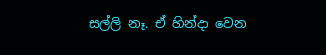සල්ලි නෑ. ඒ හින්දා වෙන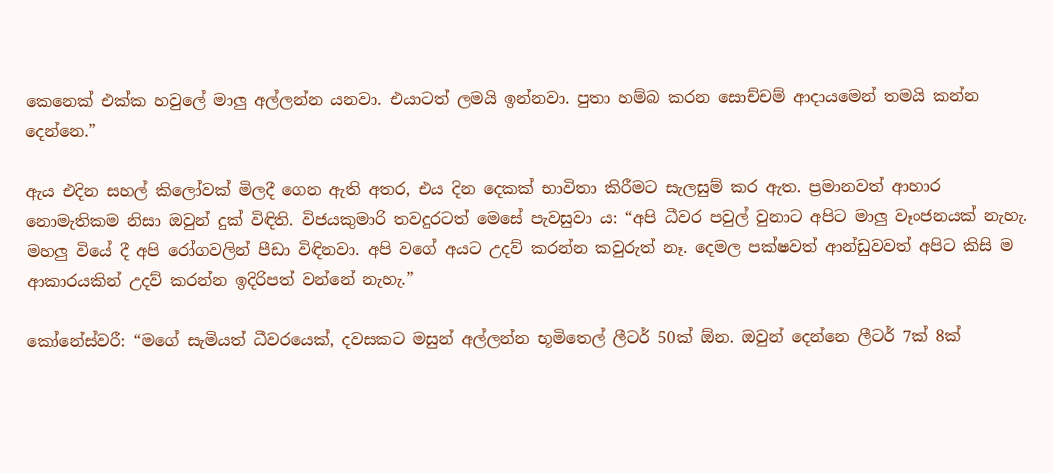කෙනෙක් එක්ක හවුලේ මාලු අල්ලන්න යනවා. එයාටත් ලමයි ඉන්නවා. පුතා හම්බ කරන සොච්චම් ආදායමෙන් තමයි කන්න දෙන්නෙ.”

ඇය එදින සහල් කිලෝවක් මිලදී ගෙන ඇති අතර, එය දින දෙකක් භාවිතා කිරීමට සැලසුම් කර ඇත. ප්‍රමානවත් ආහාර නොමැතිකම නිසා ඔවුන් දුක් විඳිති. විජයකුමාරි තවදුරටත් මෙසේ පැවසුවා ය: “අපි ධීවර පවුල් වුනාට අපිට මාලු වෑංජනයක් නැහැ. මහලු වියේ දී අපි රෝගවලින් පීඩා විඳිනවා. අපි වගේ අයට උදව් කරන්න කවුරුත් නෑ. දෙමල පක්ෂවත් ආන්ඩුවවත් අපිට කිසි ම ආකාරයකින් උදව් කරන්න ඉදිරිපත් වන්නේ නැහැ.”

කෝනේස්වරී: “මගේ සැමියත් ධීවරයෙක්, දවසකට මසුන් අල්ලන්න භූමිතෙල් ලීටර් 50ක් ඕන. ඔවුන් දෙන්නෙ ලීටර් 7ක් 8ක්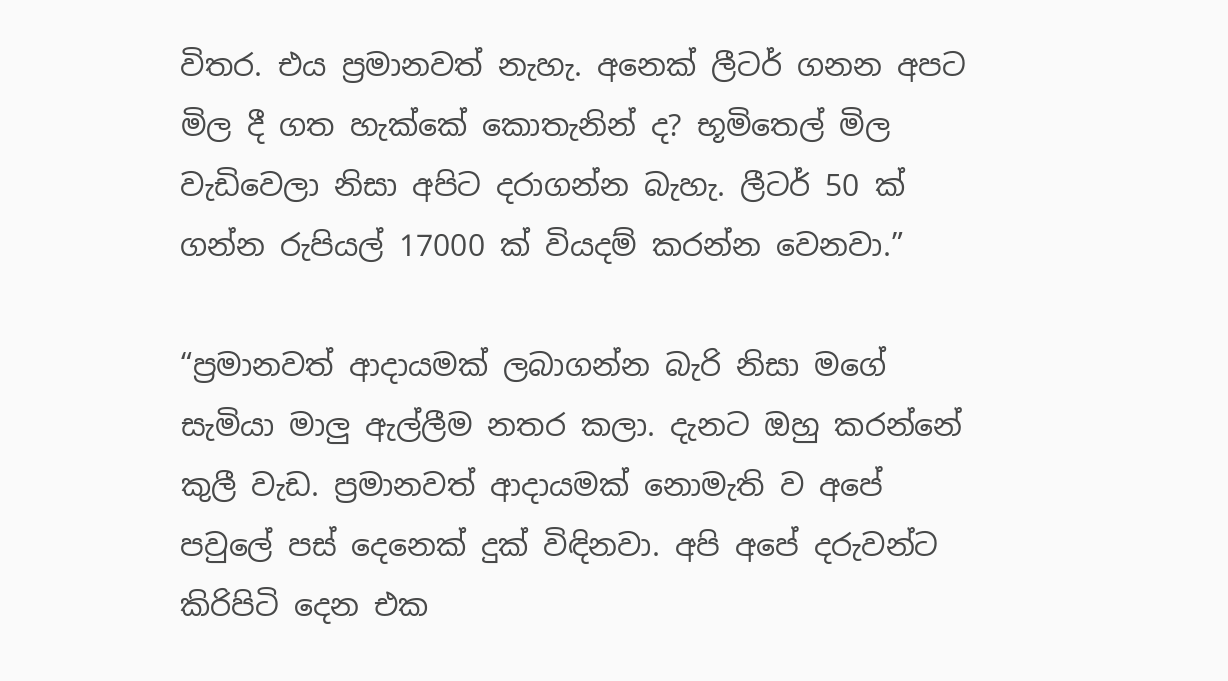විතර. එය ප්‍රමානවත් නැහැ. අනෙක් ලීටර් ගනන අපට මිල දී ගත හැක්කේ කොතැනින් ද? භූමිතෙල් මිල වැඩිවෙලා නිසා අපිට දරාගන්න බැහැ. ලීටර් 50 ක් ගන්න රුපියල් 17000 ක් වියදම් කරන්න වෙනවා.”

“ප්‍රමානවත් ආදායමක් ලබාගන්න බැරි නිසා මගේ සැමියා මාලු ඇල්ලීම නතර කලා. දැනට ඔහු කරන්නේ කුලී වැඩ. ප්‍රමානවත් ආදායමක් නොමැති ව අපේ පවුලේ පස් දෙනෙක් දුක් විඳිනවා. අපි අපේ දරුවන්ට කිරිපිටි දෙන එක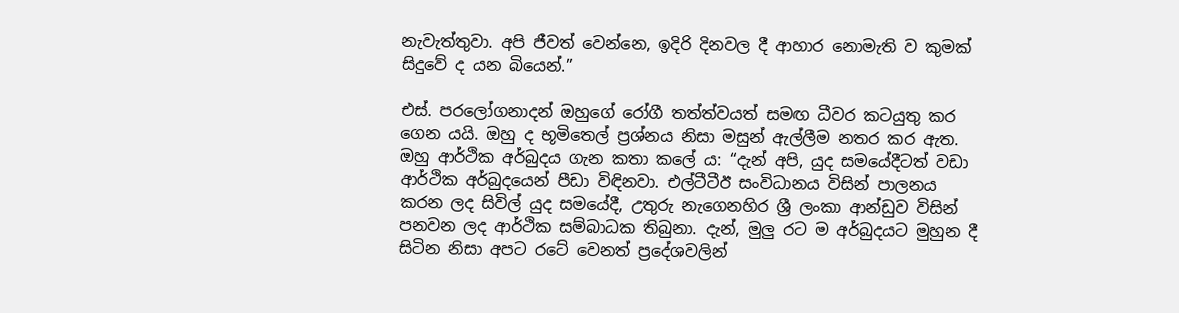නැවැත්තුවා. අපි ජීවත් වෙන්නෙ, ඉදිරි දිනවල දී ආහාර නොමැති ව කුමක් සිදුවේ ද යන බියෙන්.”

එස්. පරලෝගනාදන් ඔහුගේ රෝගී තත්ත්වයත් සමඟ ධීවර කටයුතු කර ගෙන යයි. ඔහු ද භූමිතෙල් ප්‍රශ්නය නිසා මසුන් ඇල්ලීම නතර කර ඇත. ඔහු ආර්ථික අර්බුදය ගැන කතා කලේ ය: “දැන් අපි, යුද සමයේදීටත් වඩා ආර්ථික අර්බුදයෙන් පීඩා විඳිනවා. එල්ටීටීඊ සංවිධානය විසින් පාලනය කරන ලද සිවිල් යුද සමයේදී, උතුරු නැගෙනහිර ශ්‍රී ලංකා ආන්ඩුව විසින් පනවන ලද ආර්ථික සම්බාධක තිබුනා. දැන්, මුලු රට ම අර්බුදයට මුහුන දී සිටින නිසා අපට රටේ වෙනත් ප්‍රදේශවලින්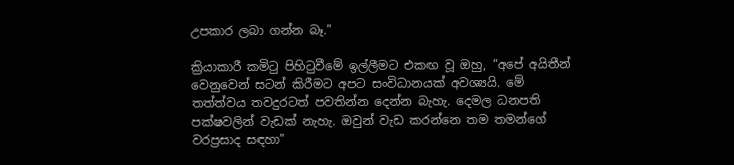උපකාර ලබා ගන්න බෑ.”

ක්‍රියාකාරී කමිටු පිහිටුවීමේ ඉල්ලීමට එකඟ වූ ඔහු, “අපේ අයිතීන් වෙනුවෙන් සටන් කිරීමට අපට සංවිධානයක් අවශ්‍යයි. මේ තත්ත්වය තවදුරටත් පවතින්න දෙන්න බැහැ. දෙමල ධනපති පක්ෂවලින් වැඩක් නැහැ. ඔවුන් වැඩ කරන්නෙ තම තමන්ගේ වරප්‍රසාද සඳහා”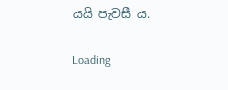යයි පැවසී ය.

Loading